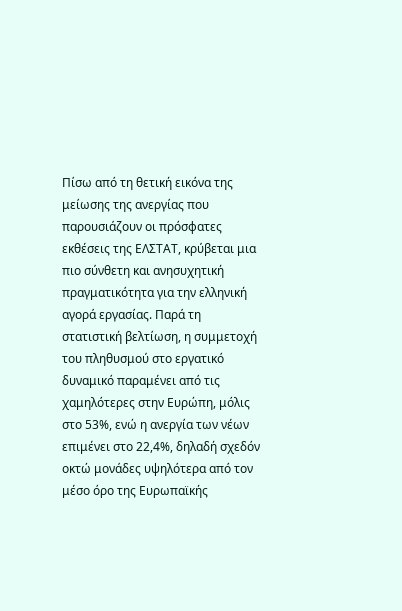Πίσω από τη θετική εικόνα της μείωσης της ανεργίας που παρουσιάζουν οι πρόσφατες εκθέσεις της ΕΛΣΤΑΤ, κρύβεται μια πιο σύνθετη και ανησυχητική πραγματικότητα για την ελληνική αγορά εργασίας. Παρά τη στατιστική βελτίωση, η συμμετοχή του πληθυσμού στο εργατικό δυναμικό παραμένει από τις χαμηλότερες στην Ευρώπη, μόλις στο 53%, ενώ η ανεργία των νέων επιμένει στο 22,4%, δηλαδή σχεδόν οκτώ μονάδες υψηλότερα από τον μέσο όρο της Ευρωπαϊκής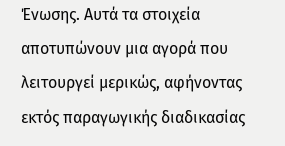Ένωσης. Αυτά τα στοιχεία αποτυπώνουν μια αγορά που λειτουργεί μερικώς, αφήνοντας εκτός παραγωγικής διαδικασίας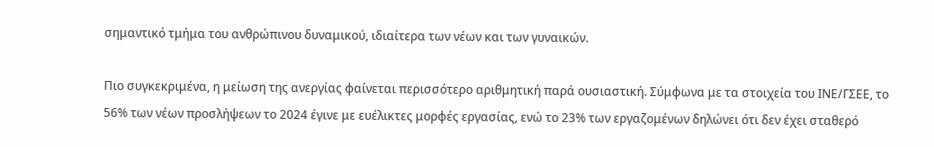σημαντικό τμήμα του ανθρώπινου δυναμικού, ιδιαίτερα των νέων και των γυναικών.

Πιο συγκεκριμένα, η μείωση της ανεργίας φαίνεται περισσότερο αριθμητική παρά ουσιαστική. Σύμφωνα με τα στοιχεία του ΙΝΕ/ΓΣΕΕ, το 56% των νέων προσλήψεων το 2024 έγινε με ευέλικτες μορφές εργασίας, ενώ το 23% των εργαζομένων δηλώνει ότι δεν έχει σταθερό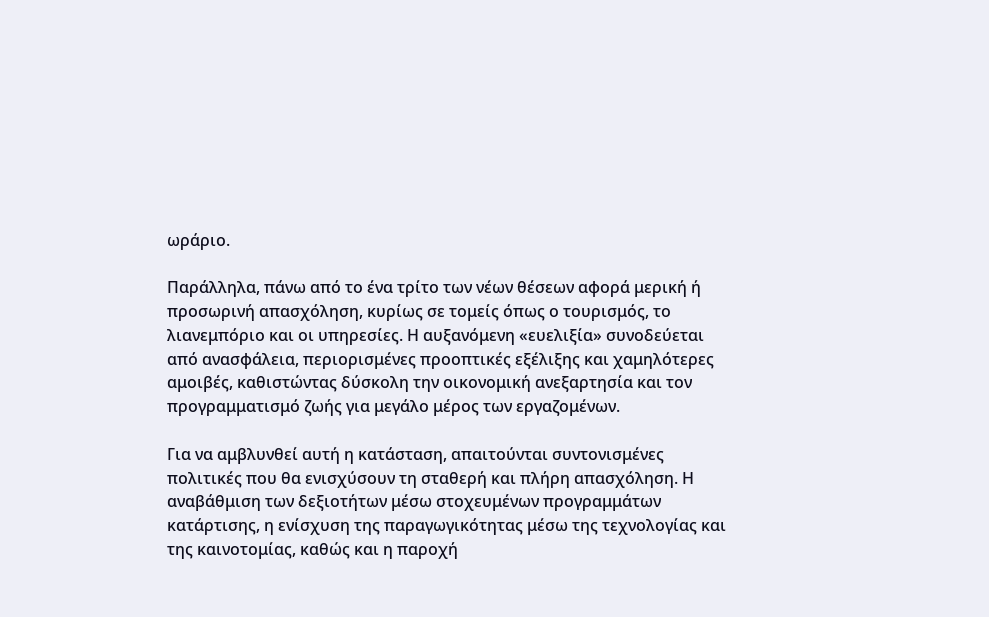ωράριο.

Παράλληλα, πάνω από το ένα τρίτο των νέων θέσεων αφορά μερική ή προσωρινή απασχόληση, κυρίως σε τομείς όπως ο τουρισμός, το λιανεμπόριο και οι υπηρεσίες. Η αυξανόμενη «ευελιξία» συνοδεύεται από ανασφάλεια, περιορισμένες προοπτικές εξέλιξης και χαμηλότερες αμοιβές, καθιστώντας δύσκολη την οικονομική ανεξαρτησία και τον προγραμματισμό ζωής για μεγάλο μέρος των εργαζομένων.

Για να αμβλυνθεί αυτή η κατάσταση, απαιτούνται συντονισμένες πολιτικές που θα ενισχύσουν τη σταθερή και πλήρη απασχόληση. Η αναβάθμιση των δεξιοτήτων μέσω στοχευμένων προγραμμάτων κατάρτισης, η ενίσχυση της παραγωγικότητας μέσω της τεχνολογίας και της καινοτομίας, καθώς και η παροχή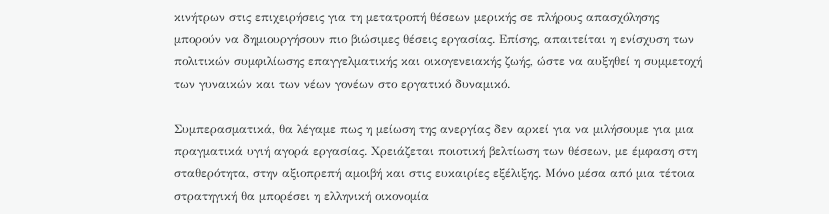κινήτρων στις επιχειρήσεις για τη μετατροπή θέσεων μερικής σε πλήρους απασχόλησης μπορούν να δημιουργήσουν πιο βιώσιμες θέσεις εργασίας. Επίσης, απαιτείται η ενίσχυση των πολιτικών συμφιλίωσης επαγγελματικής και οικογενειακής ζωής, ώστε να αυξηθεί η συμμετοχή των γυναικών και των νέων γονέων στο εργατικό δυναμικό.

Συμπερασματικά, θα λέγαμε πως η μείωση της ανεργίας δεν αρκεί για να μιλήσουμε για μια πραγματικά υγιή αγορά εργασίας. Χρειάζεται ποιοτική βελτίωση των θέσεων, με έμφαση στη σταθερότητα, στην αξιοπρεπή αμοιβή και στις ευκαιρίες εξέλιξης. Μόνο μέσα από μια τέτοια στρατηγική θα μπορέσει η ελληνική οικονομία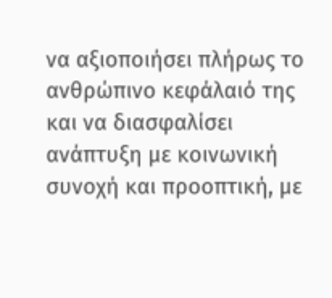να αξιοποιήσει πλήρως το ανθρώπινο κεφάλαιό της και να διασφαλίσει ανάπτυξη με κοινωνική συνοχή και προοπτική, με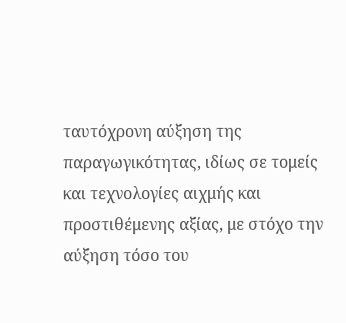ταυτόχρονη αύξηση της παραγωγικότητας, ιδίως σε τομείς και τεχνολογίες αιχμής και προστιθέμενης αξίας, με στόχο την αύξηση τόσο του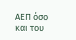ΑΕΠ όσο και του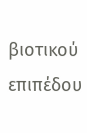βιοτικού επιπέδου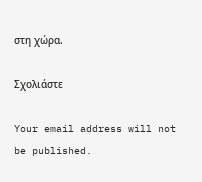στη χώρα.

Σχολιάστε

Your email address will not be published.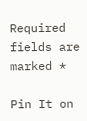Required fields are marked *

Pin It on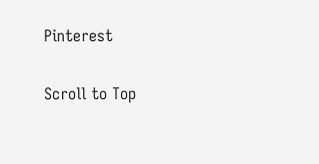Pinterest

Scroll to Top